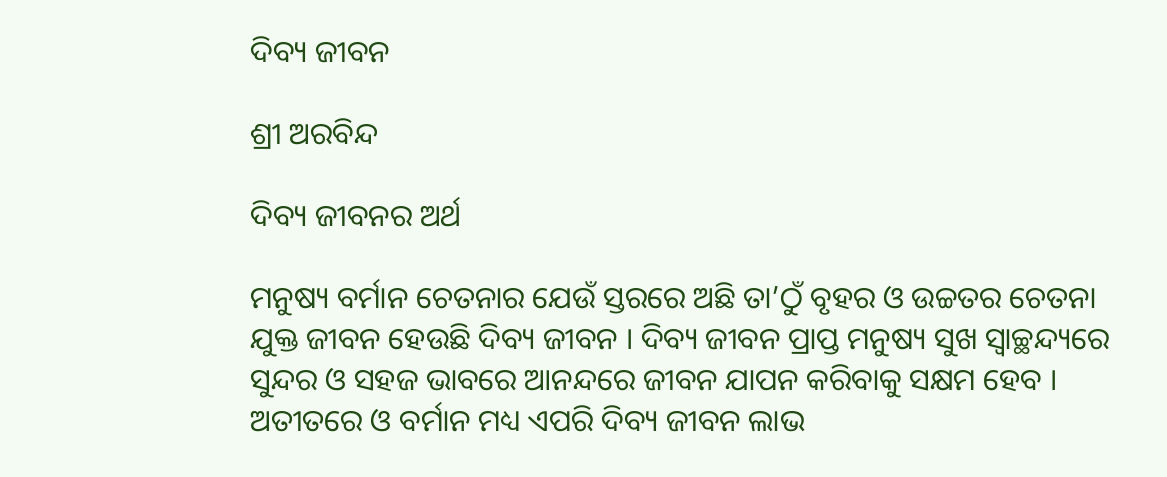ଦିବ୍ୟ ଜୀବନ

ଶ୍ରୀ ଅରବିନ୍ଦ

ଦିବ୍ୟ ଜୀବନର ଅର୍ଥ

ମନୁଷ୍ୟ ବର୍ମାନ ଚେତନାର ଯେଉଁ ସ୍ତରରେ ଅଛି ତା’ଠୁଁ ବୃହର ଓ ଉଚ୍ଚତର ଚେତନା ଯୁକ୍ତ ଜୀବନ ହେଉଛି ଦିବ୍ୟ ଜୀବନ । ଦିବ୍ୟ ଜୀବନ ପ୍ରାପ୍ତ ମନୁଷ୍ୟ ସୁଖ ସ୍ବାଚ୍ଛନ୍ଦ୍ୟରେ ସୁନ୍ଦର ଓ ସହଜ ଭାବରେ ଆନନ୍ଦରେ ଜୀବନ ଯାପନ କରିବାକୁ ସକ୍ଷମ ହେବ । ଅତୀତରେ ଓ ବର୍ମାନ ମଧ୍ୟ ଏପରି ଦିବ୍ୟ ଜୀବନ ଲାଭ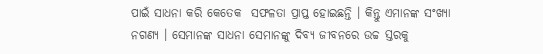ପାଇଁ ସାଧନା କରି କେତେକ  ସଫଳତା ପ୍ରାପ୍ତ ହୋଇଛନ୍ତି । କିନ୍ତୁ ଏମାନଙ୍କ ସଂଖ୍ୟା ନଗଣ୍ୟ । ସେମାନଙ୍କ ସାଧନା ସେମାନଙ୍କୁ ଦିବ୍ୟ ଜୀବନରେ ଉଚ୍ଚ ସ୍ତରକୁ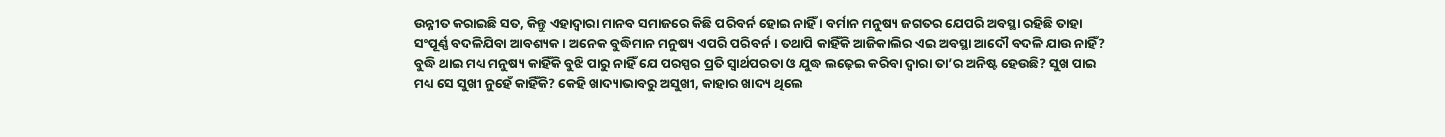ଉନ୍ନୀତ କରାଇଛି ସତ, କିନ୍ତୁ ଏହାଦ୍ୱାରା ମାନବ ସମାଜରେ କିଛି ପରିବର୍ନ ହୋଇ ନାହିଁ । ବର୍ମାନ ମନୁଷ୍ୟ ଜଗତର ଯେପରି ଅବସ୍ଥା ରହିଛି ତାହା ସଂପୂର୍ଣ୍ଣ ବଦଳିଯିବା ଆବଶ୍ୟକ । ଅନେକ ବୁଦ୍ଧିମାନ ମନୁଷ୍ୟ ଏପରି ପରିବର୍ନ । ତଥାପି କାହିଁକି ଆଜିକାଲିର ଏଇ ଅବସ୍ଥା ଆଦୌ ବଦଳି ଯାଉ ନାହିଁ? ବୁଦ୍ଧି ଥାଇ ମଧ୍ୟ ମନୁଷ୍ୟ କାହିଁକି ବୁଝି ପାରୁ ନାହିଁ ଯେ ପରସ୍ପର ପ୍ରତି ସ୍ବାର୍ଥପରତା ଓ ଯୁଦ୍ଧ ଲଢ଼େଇ କରିବା ଦ୍ୱାରା ତା’ର ଅନିଷ୍ଟ ହେଉଛି? ସୁଖ ପାଇ ମଧ୍ୟ ସେ ସୁଖୀ ନୁହେଁ କାହିଁକି? କେହି ଖାଦ୍ୟାଭାବରୁ ଅସୁଖୀ, କାହାର ଖାଦ୍ୟ ଥିଲେ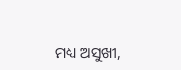ମଧ୍ୟ ଅସୁଖୀ,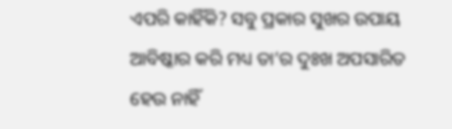ଏପରି କାହିଁକି? ସବୁ ପ୍ରକାର ସୁଖର ଉପାୟ ଆବିଷ୍କାର କରି ମଧ୍ୟ ତା’ର ଦୁଃଖ ଅପସାରିତ ହେଉ ନାହିଁ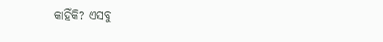କାହିଁକି? ଏସବୁ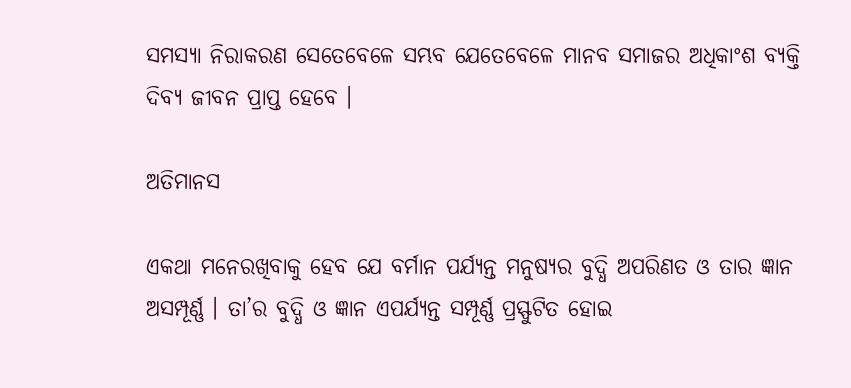ସମସ୍ୟା ନିରାକରଣ ସେତେବେଳେ ସମ୍ଭବ ଯେତେବେଳେ ମାନବ ସମାଜର ଅଧିକାଂଶ ବ୍ୟକ୍ତି ଦିବ୍ୟ ଜୀବନ ପ୍ରାପ୍ତ ହେବେ ।

ଅତିମାନସ

ଏକଥା ମନେରଖିବାକୁ ହେବ ଯେ ବର୍ମାନ ପର୍ଯ୍ୟନ୍ତ ମନୁଷ୍ୟର ବୁଦ୍ଧି ଅପରିଣତ ଓ ତାର ଜ୍ଞାନ ଅସମ୍ପୂର୍ଣ୍ଣ । ତା’ର ବୁଦ୍ଧି ଓ ଜ୍ଞାନ ଏପର୍ଯ୍ୟନ୍ତ ସମ୍ପୂର୍ଣ୍ଣ ପ୍ରସ୍ଫୁଟିତ ହୋଇ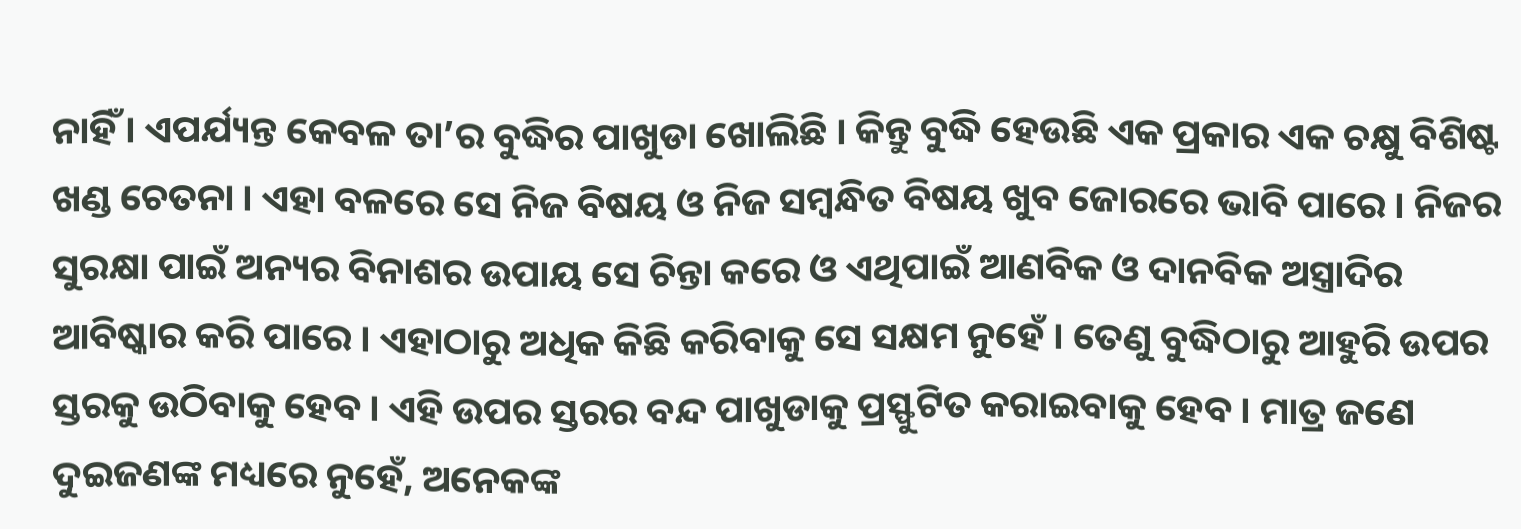ନାହିଁ । ଏପର୍ଯ୍ୟନ୍ତ କେବଳ ତା’ର ବୁଦ୍ଧିର ପାଖୁଡା ଖୋଲିଛି । କିନ୍ତୁ ବୁଦ୍ଧି ହେଉଛି ଏକ ପ୍ରକାର ଏକ ଚକ୍ଷୁ ବିଶିଷ୍ଟ ଖଣ୍ଡ ଚେତନା । ଏହା ବଳରେ ସେ ନିଜ ବିଷୟ ଓ ନିଜ ସମ୍ବନ୍ଧିତ ବିଷୟ ଖୁବ ଜୋରରେ ଭାବି ପାରେ । ନିଜର ସୁରକ୍ଷା ପାଇଁ ଅନ୍ୟର ବିନାଶର ଉପାୟ ସେ ଚିନ୍ତା କରେ ଓ ଏଥିପାଇଁ ଆଣବିକ ଓ ଦାନବିକ ଅସ୍ତ୍ରାଦିର ଆବିଷ୍କାର କରି ପାରେ । ଏହାଠାରୁ ଅଧିକ କିଛି କରିବାକୁ ସେ ସକ୍ଷମ ନୁହେଁ । ତେଣୁ ବୁଦ୍ଧିଠାରୁ ଆହୁରି ଉପର ସ୍ତରକୁ ଉଠିବାକୁ ହେବ । ଏହି ଉପର ସ୍ତରର ବନ୍ଦ ପାଖୁଡାକୁ ପ୍ରସ୍ଫୁଟିତ କରାଇବାକୁ ହେବ । ମାତ୍ର ଜଣେ ଦୁଇଜଣଙ୍କ ମଧ୍ୟରେ ନୁହେଁ, ଅନେକଙ୍କ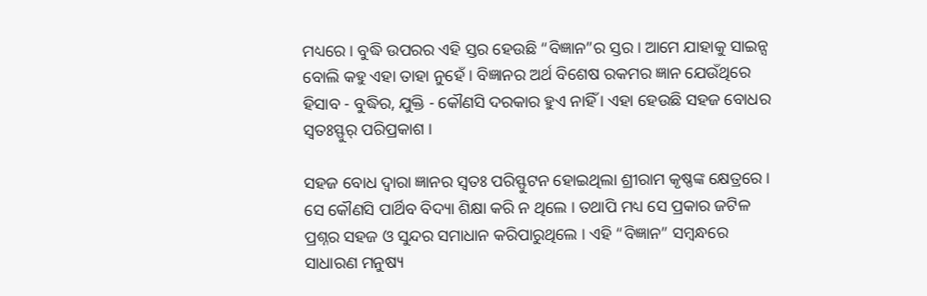ମଧ୍ୟରେ । ବୁଦ୍ଧି ଉପରର ଏହି ସ୍ତର ହେଉଛି “ବିଜ୍ଞାନ”ର ସ୍ତର । ଆମେ ଯାହାକୁ ସାଇନ୍ସ ବୋଲି କହୁ ଏହା ତାହା ନୁହେଁ । ବିଜ୍ଞାନର ଅର୍ଥ ବିଶେଷ ରକମର ଜ୍ଞାନ ଯେଉଁଥିରେ ହିସାବ - ବୁଦ୍ଧିର, ଯୁକ୍ତି - କୌଣସି ଦରକାର ହୁଏ ନାହିଁ । ଏହା ହେଉଛି ସହଜ ବୋଧର ସ୍ବତଃସ୍ଫୁର୍ ପରିପ୍ରକାଶ ।

ସହଜ ବୋଧ ଦ୍ୱାରା ଜ୍ଞାନର ସ୍ବତଃ ପରିସ୍ଫୁଟନ ହୋଇଥିଲା ଶ୍ରୀରାମ କୃଷ୍ଣଙ୍କ କ୍ଷେତ୍ରରେ । ସେ କୌଣସି ପାର୍ଥିବ ବିଦ୍ୟା ଶିକ୍ଷା କରି ନ ଥିଲେ । ତଥାପି ମଧ୍ୟ ସେ ପ୍ରକାର ଜଟିଳ ପ୍ରଶ୍ନର ସହଜ ଓ ସୁନ୍ଦର ସମାଧାନ କରିପାରୁଥିଲେ । ଏହି “ବିଜ୍ଞାନ” ସମ୍ବନ୍ଧରେ ସାଧାରଣ ମନୁଷ୍ୟ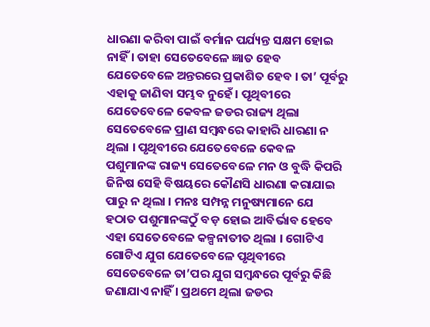ଧାରଣା କରିବା ପାଇଁ ବର୍ମାନ ପର୍ଯ୍ୟନ୍ତ ସକ୍ଷମ ହୋଇ ନାହିଁ । ତାହା ସେତେବେଳେ ଜ୍ଞାତ ହେବ ଯେତେବେଳେ ଅନ୍ତରରେ ପ୍ରକାଶିତ ହେବ । ତା’ ପୂର୍ବରୁ ଏହାକୁ ଜାଣିବା ସମ୍ଭବ ନୁହେଁ । ପୃଥିବୀରେ ଯେତେବେଳେ କେବଳ ଜଡର ରାଜ୍ୟ ଥିଲା ସେତେବେଳେ ପ୍ରାଣ ସମ୍ବନ୍ଧରେ କାହାରି ଧାରଣା ନ ଥିଲା । ପୃଥିବୀରେ ଯେତେବେଳେ କେବଳ ପଶୁମାନଙ୍କ ରାଜ୍ୟ ସେତେବେଳେ ମନ ଓ ବୁଦ୍ଧି କିପରି ଜିନିଷ ସେହି ବିଷୟରେ କୌଣସି ଧାରଣା କରାଯାଇ ପାରୁ ନ ଥିଲା । ମନଃ ସମ୍ପନ୍ନ ମନୁଷ୍ୟମାନେ ଯେ ହଠାତ ପଶୁମାନଙ୍କଠୁଁ ବଡ଼ ହୋଇ ଆବିର୍ଭାବ ହେବେ ଏହା ସେତେବେଳେ କଳ୍ପନାତୀତ ଥିଲା । ଗୋଟିଏ ଗୋଟିଏ ଯୁଗ ଯେତେବେଳେ ପୃଥିବୀରେ ସେତେବେଳେ ତା’ପର ଯୁଗ ସମ୍ବନ୍ଧରେ ପୂର୍ବରୁ କିଛି ଜଣାଯାଏ ନାହିଁ । ପ୍ରଥମେ ଥିଲା ଜଡର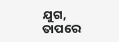ଯୁଗ, ତାପରେ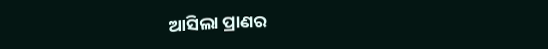ଆସିଲା ପ୍ରାଣର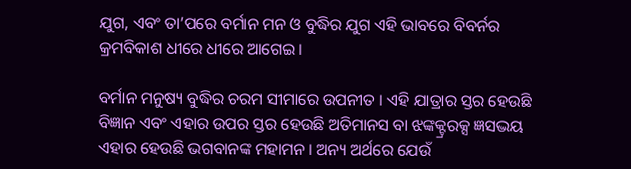ଯୁଗ, ଏବଂ ତା’ପରେ ବର୍ମାନ ମନ ଓ ବୁଦ୍ଧିର ଯୁଗ ଏହି ଭାବରେ ବିବର୍ନର କ୍ରମବିକାଶ ଧୀରେ ଧୀରେ ଆଗେଇ ।

ବର୍ମାନ ମନୁଷ୍ୟ ବୁଦ୍ଧିର ଚରମ ସୀମାରେ ଉପନୀତ । ଏହି ଯାତ୍ରାର ସ୍ତର ହେଉଛି ବିଜ୍ଞାନ ଏବଂ ଏହାର ଉପର ସ୍ତର ହେଉଛି ଅତିମାନସ ବା ଝଙ୍କକ୍ଟ୍ରରକ୍ସ ଜ୍ଞସଦ୍ଭୟ ଏହାର ହେଉଛି ଭଗବାନଙ୍କ ମହାମନ । ଅନ୍ୟ ଅର୍ଥରେ ଯେଉଁ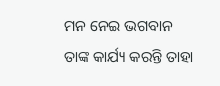ମନ ନେଇ ଭଗବାନ ତାଙ୍କ କାର୍ଯ୍ୟ କରନ୍ତି ତାହା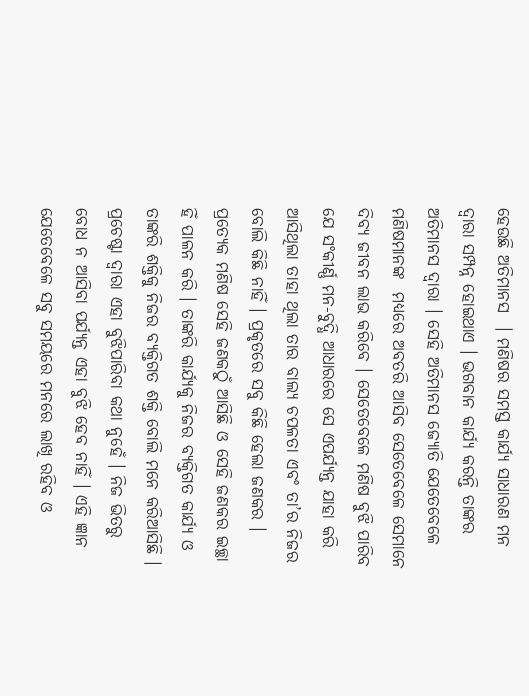ହେଉଛି ଅତିମାନସ  । ମଣିଷର ସମସ୍ତ କାର୍ଯ୍ୟ ସାଧାରଣ ମନ ଦ୍ୱାରା ସମ୍ପନ୍ନ ହୋଇଥାଏ । ଭଗବାନ କାର୍ଯ୍ୟ କରନ୍ତି ତାଙ୍କର ଅତିମାନସ ଦ୍ୱାରା । ସେହି ଅତିମାନସ ଜ୍ୟୋତି ଯେତେବେଳେ ମଣିଷମାନଙ୍କ  ମଧ୍ୟରେ ଅବତରି ଆସିବ ସେତେବେଳେ ସେମାନେ ଦିବ୍ୟ ଜୀବନ ଲାଭ କରିବେ । ସେତେବେଳେ ମଣିଷ ବୁଝି ପାରିବ ଯେ ସଂକୀର୍ଣ୍ଣ ମନ-ବୁଦ୍ଧି ଆଧାରରେ ସେ ଏପର୍ଯ୍ୟନ୍ତ ଯାହା କରି ଆସିଥିଲା ତାହା ଥିଲା ତାର ବାଲ୍ୟ ଚପଳତା ଏବଂ ତା’ର ନିଜର ବୋଲି କିଛି ନାହିଁ । ପ୍ରକୃତରେ ସବୁ କିଛି ହେଲା ଜଣକର । ପ୍ରତ୍ୟେକ ମଣିଷ ସେହି ଜଣକଠୁଁ ଆସିଛି ଓ ସେହି ଜଣକର ଇଚ୍ଛା ହିଁ ପାଳନ କରି । ତାଙ୍କରି କାର୍ଯ୍ୟକୁ ନିଜର ବ୍ୟକ୍ତିଗତ କାର୍ଯ୍ୟ ଓ ତାଙ୍କରି ଶକ୍ତିକୁ ନିଜର ବ୍ୟକ୍ତିଗତ ଶକ୍ତି ବୋଲି ମନେ କରିଆସିଛି । ପ୍ରଚେଷ୍ଟା ଦ୍ୱାରା ଏହା ବୁଝିପାରିବା କଥା ନୁହେଁ । ନିଜ ଭିତରୁ ବୋଧ ନ ଆସିବା ପର୍ଯ୍ୟନ୍ତ ଏହା ବୁଝି ହେବ ନାହିଁ । ଏହି ଜ୍ଞାନ ଯେତେବେଳେ ସବୁ ସମୟରେ ମନରେ ଲାଖି ରହିବ ଓ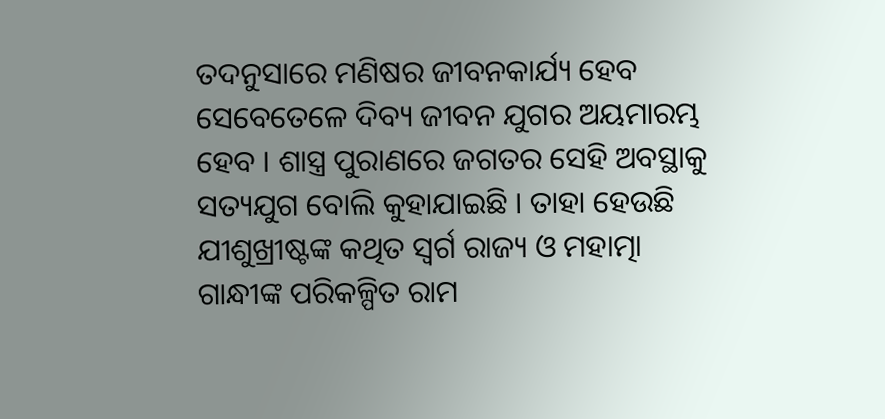ତଦନୁସାରେ ମଣିଷର ଜୀବନକାର୍ଯ୍ୟ ହେବ ସେବେତେଳେ ଦିବ୍ୟ ଜୀବନ ଯୁଗର ଅୟମାରମ୍ଭ ହେବ । ଶାସ୍ତ୍ର ପୁରାଣରେ ଜଗତର ସେହି ଅବସ୍ଥାକୁ ସତ୍ୟଯୁଗ ବୋଲି କୁହାଯାଇଛି । ତାହା ହେଉଛି ଯୀଶୁଖ୍ରୀଷ୍ଟଙ୍କ କଥିତ ସ୍ବର୍ଗ ରାଜ୍ୟ ଓ ମହାତ୍ମା ଗାନ୍ଧୀଙ୍କ ପରିକଳ୍ପିତ ରାମ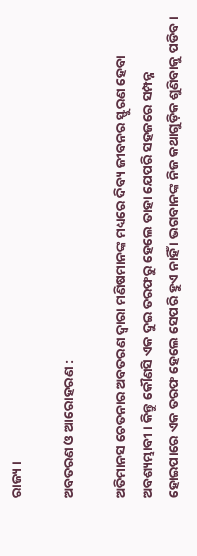ରାଜ୍ୟ ।

ଅବତରଣ ଓ ଆରୋହରଣ :

ଅତିମାନସ ଚେତନାର ଅବତରଣ ଦ୍ୱାରା ମଣିଷମାନଙ୍କ ମଧ୍ୟରେ ଦିବ୍ୟ ଜୀବନର ସ୍ଫୁରଣ ହେବା ଅବଶ୍ୟମ୍ଭାବୀ । କିନ୍ତୁ କୌଣସି ଏକ ଦୁଇ ତରଫରୁ ହେଲେ ତାହା ଯେପରି ସହଜରେ ସମ୍ପନ୍ନ ହୋଇପାରେ ଏକ ତରଫ ହେଲେ ସେପରି ହୁଏ ନାହିଁ । ଭଗବାନଙ୍କ ନିଜ କଥାଗୁଡ଼ିକ ଶୁଣିବାକୁ ପଡିବ ।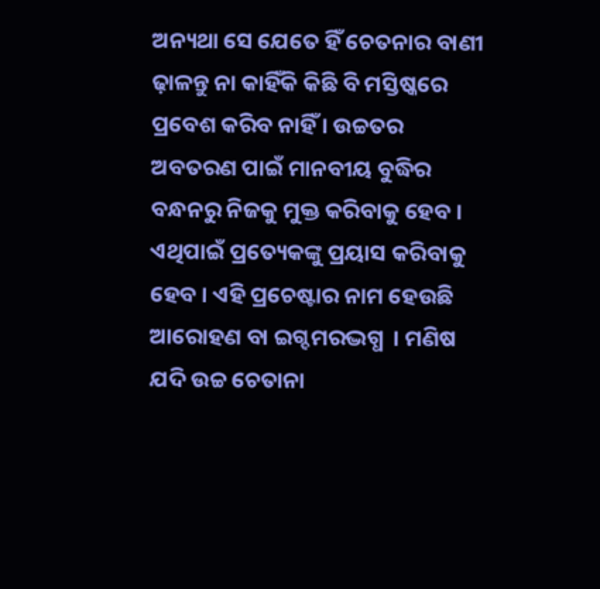ଅନ୍ୟଥା ସେ ଯେତେ ହିଁ ଚେତନାର ବାଣୀ ଢ଼ାଳନ୍ତୁ ନା କାହିଁକି କିଛି ବି ମସ୍ତିଷ୍କରେ ପ୍ରବେଶ କରିବ ନାହିଁ । ଉଚ୍ଚତର ଅବତରଣ ପାଇଁ ମାନବୀୟ ବୁଦ୍ଧିର ବନ୍ଧନରୁ ନିଜକୁ ମୁକ୍ତ କରିବାକୁ ହେବ । ଏଥିପାଇଁ ପ୍ରତ୍ୟେକଙ୍କୁ ପ୍ରୟାସ କରିବାକୁ ହେବ । ଏହି ପ୍ରଚେଷ୍ଟାର ନାମ ହେଉଛି ଆରୋହଣ ବା ଇଗ୍ଦମରଦ୍ଭଗ୍ଧ  । ମଣିଷ ଯଦି ଉଚ୍ଚ ଚେତାନା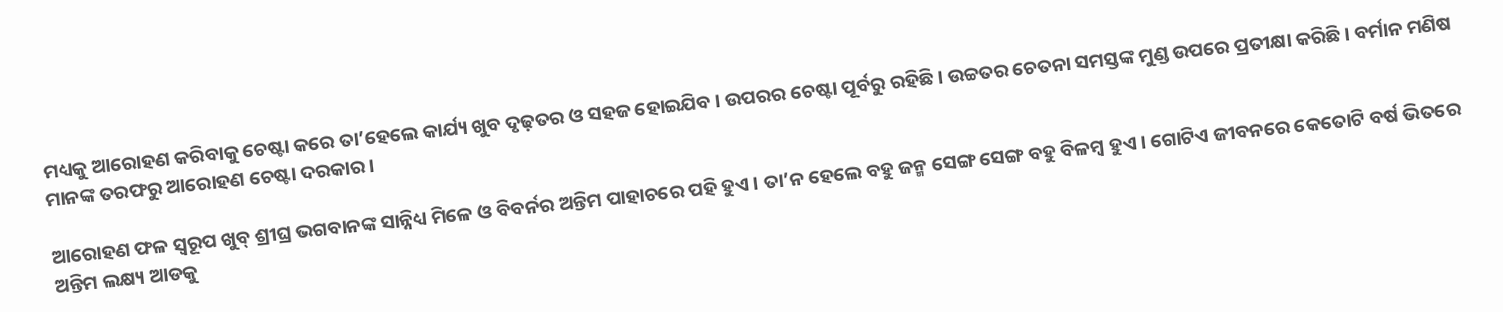ମଧ୍ୟକୁ ଆରୋହଣ କରିବାକୁ ଚେଷ୍ଟା କରେ ତା’ହେଲେ କାର୍ଯ୍ୟ ଖୁବ ଦୃଢ଼ତର ଓ ସହଜ ହୋଇଯିବ । ଉପରର ଚେଷ୍ଟା ପୂର୍ବରୁ ରହିଛି । ଉଚ୍ଚତର ଚେତନା ସମସ୍ତଙ୍କ ମୁଣ୍ଡ ଉପରେ ପ୍ରତୀକ୍ଷା କରିଛି । ବର୍ମାନ ମଣିଷ ମାନଙ୍କ ତରଫରୁ ଆରୋହଣ ଚେଷ୍ଟା ଦରକାର ।

ଆରୋହଣ ଫଳ ସ୍ବରୂପ ଖୁବ୍ ଶ୍ରୀଘ୍ର ଭଗବାନଙ୍କ ସାନ୍ନିଧ୍ୟ ମିଳେ ଓ ବିବର୍ନର ଅନ୍ତିମ ପାହାଚରେ ପହି ହୁଏ । ତା’ନ ହେଲେ ବହୁ ଜନ୍ମ ସେଙ୍ଗ ସେଙ୍ଗ ବହୁ ବିଳମ୍ବ ହୁଏ । ଗୋଟିଏ ଜୀବନରେ କେତୋଟି ବର୍ଷ ଭିତରେ ଅନ୍ତିମ ଲକ୍ଷ୍ୟ ଆଡକୁ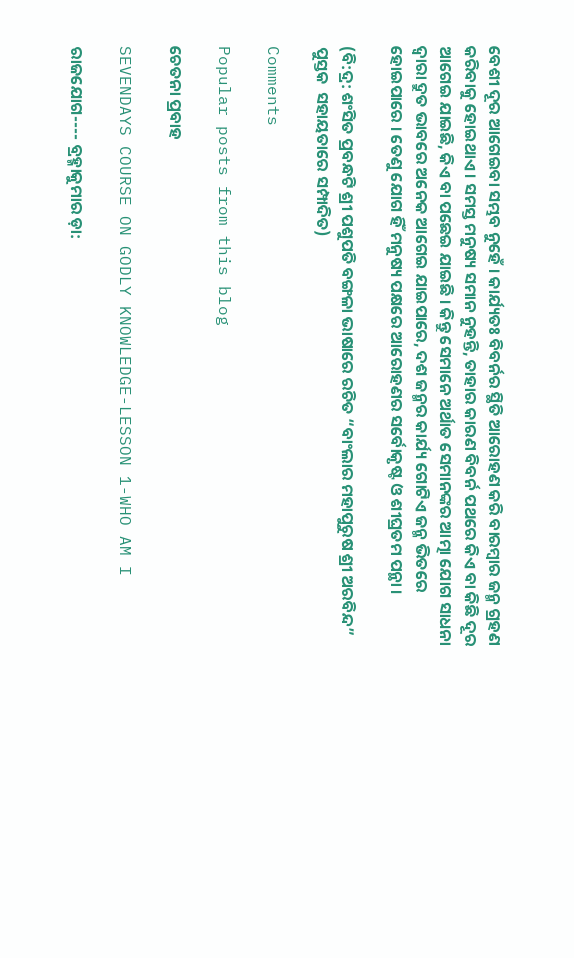ବେଶୀ ଦୂର ଆଗେଇବା ସମ୍ଭବ ନୁହେଁ । କାର୍ଯ୍ୟତଃ ବିବର୍ନର ସ୍ଥିତି ଆରୋହଣ କରି ବାରମ୍ବାର ଜନ୍ମ ଗ୍ରହଣ କରିବାକୁ ହୋଇଥାଏ । ସମସ୍ତ ମନୁଷ୍ୟ ସମାନ ନୁହନ୍ତି, ତାହାର କାରଣ ବିବର୍ନ ପଥରେ କିଏ ବା କିଛି ଦୂର ଆଗେଇ ଯାଇଛି, କିଏ ବା ପଛେଇ ଯାଇଛି । କିନ୍ତୁ ସେମାନେ ଅର୍ଥାତ ସେମାନଙ୍କର ଆତ୍ମା ଯୋଗ ସାଧନା ଦ୍ୱାରା ଦ୍ରୁତ ଭାବରେ ଅନେକ ଆଗେଇ ଯାଇପାରେ, ଦଶ ଜନ୍ମର କାର୍ଯ୍ୟ ଗୋଟିଏ ଜନ୍ମ ଭିତରେ ହୋଇପାରେ । ତେଣୁ ଯୋଗ ହିଁ ମନୁଷ୍ୟ ପକ୍ଷରେ ଆରୋହଣର ସର୍ବୋକୃଷ୍ଟ ଓ ଶୀଘ୍ରତମ ପନ୍ଥା ।

(ବି:ଦ୍ର: ଶଂସିତ ପ୍ରବନ୍ଧଟି ଶ୍ରୀ ପଶୁପତି ବଙ୍ଗଳା ଭାଷାରେ ରଚିତ “ବାଂଲାର ମହାପୁରୁଷ ଶ୍ରୀ ଅରବିନ୍ଦ” ପୁସ୍ତକ  ସହାୟତାରେ ସମ୍ପାଦିତ)

Comments

Popular posts from this blog

ଚେତନା ପ୍ରବାହ

SEVENDAYS COURSE ON GODLY KNOWLEDGE-LESSON 1-WHO AM I

ରାଜଯୋଗ---- ବ୍ରହ୍ମାକୁମାର ଡ଼ା: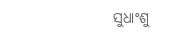ସୁଧାଂଶୁ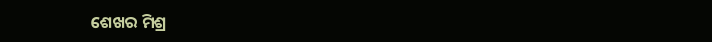ଶେଖର ମିଶ୍ର